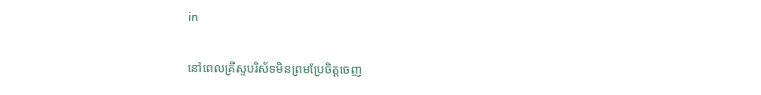in

នៅពេលគ្រីស្ទបរិស័ទមិនព្រមប្រែចិត្តចេញ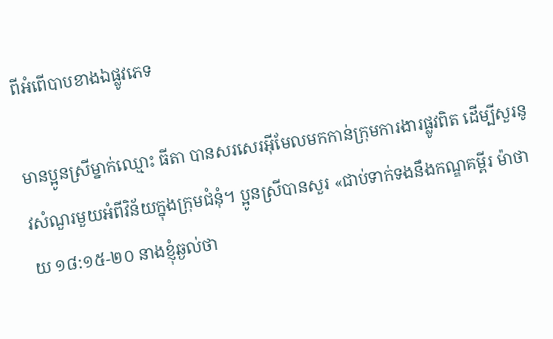ពីអំពើបាបខាងឯផ្លូវភេទ

មានប្អូនស្រីម្នាក់ឈ្មោះ ធីតា បានសរសេរអ៊ីមែលមកកាន់ក្រុមការងារផ្លូវពិត ដើម្បីសួរនូវសំណួរមួយអំពីវិន័យក្នុងក្រុមជំនុំ។ ប្អូនស្រីបានសួរ «ជាប់ទាក់ទងនឹងកណ្ឌគម្ពីរ ម៉ាថាយ ១៨:១៥-២០ នាងខ្ញុំឆ្ងល់ថា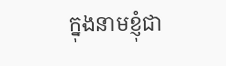ក្នុងនាមខ្ញុំជា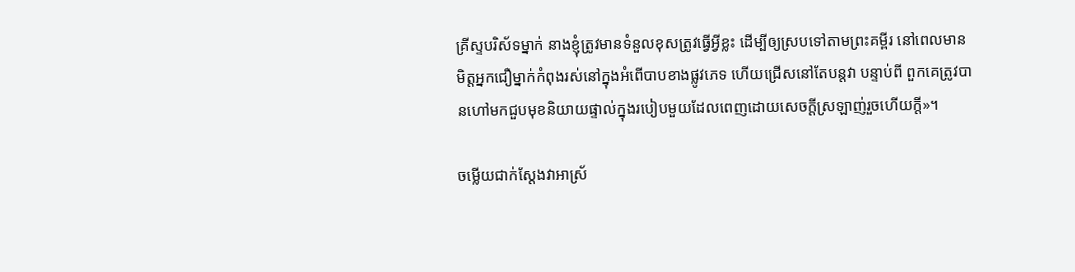គ្រីស្ទបរិស័ទម្នាក់ នាងខ្ញុំត្រូវមានទំនួលខុសត្រូវធ្វើអ្វីខ្លះ ដើម្បីឲ្យស្របទៅតាមព្រះគម្ពីរ នៅពេលមានមិត្តអ្នកជឿម្នាក់កំពុងរស់នៅក្នុងអំពើបាបខាងផ្លូវភេទ ហើយជ្រើសនៅតែបន្តវា បន្ទាប់ពី ពួកគេត្រូវបានហៅមកជួបមុខនិយាយផ្ទាល់ក្នុងរបៀបមួយដែលពេញដោយសេចក្ដីស្រឡាញ់រួចហើយក្ដី»។

ចម្លើយជាក់ស្ដែងវាអាស្រ័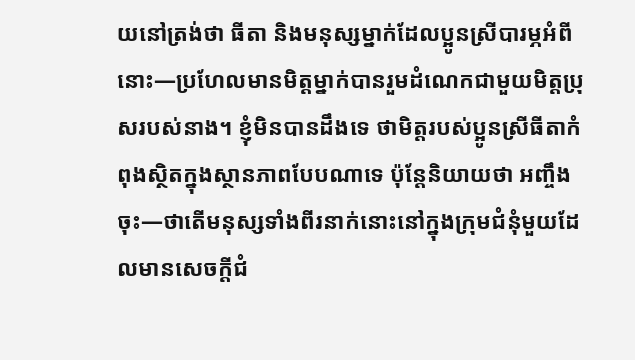យនៅត្រង់ថា ធីតា និងមនុស្សម្នាក់ដែលប្អូនស្រីបារម្ភអំពីនោះ—ប្រហែលមានមិត្តម្នាក់បានរួមដំណេកជាមួយមិត្តប្រុសរបស់នាង។ ខ្ញុំមិនបានដឹងទេ ថាមិត្តរបស់ប្អូនស្រីធីតាកំពុងស្ថិតក្នុងស្ថានភាពបែបណាទេ ប៉ុន្តែនិយាយថា អញ្ចឹងចុះ—ថាតើមនុស្សទាំងពីរនាក់នោះនៅក្នុងក្រុមជំនុំមួយដែលមានសេចក្ដីជំ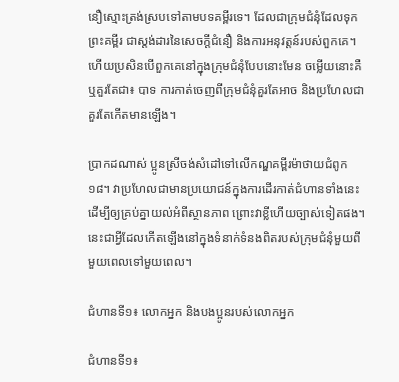នឿស្មោះត្រង់ស្របទៅតាមបទគម្ពីរទេ។ ដែលជាក្រុមជំនុំដែលទុកព្រះគម្ពីរ ជាស្តង់ដារនៃសេចក្ដីជំនឿ និងការអនុវត្តន៍របស់ពួកគេ។ ហើយប្រសិនបើពួកគេនៅក្នុងក្រុមជំនុំបែបនោះមែន ចម្លើយនោះគឺ ឬគួរតែជា៖ បាទ ការកាត់ចេញពីក្រុមជំនុំគួរតែអាច និងប្រហែលជាគួរតែកើតមានឡើង។

ប្រាកដណាស់ ប្អូនស្រីចង់សំដៅទៅលើកណ្ឌគម្ពីរម៉ាថាយជំពូក១៨។ វាប្រហែលជាមានប្រយោជន៍ក្នុងការដើរកាត់ជំហានទាំងនេះ ដើម្បីឲ្យគ្រប់គ្នាយល់អំពីស្ថានភាព ព្រោះវាខ្លីហើយច្បាស់ទៀតផង។ នេះជាអ្វីដែលកើតឡើងនៅក្នុងទំនាក់ទំនងពិតរបស់ក្រុមជំនុំមួយពីមួយពេលទៅមួយពេល។

ជំហានទី១៖ លោកអ្នក និងបងប្អូនរបស់លោកអ្នក

ជំហានទី១៖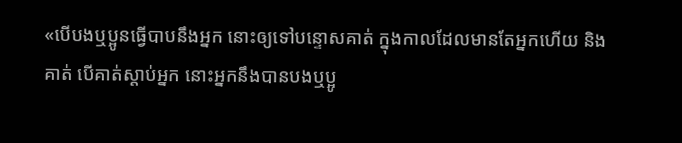«បើបងឬប្អូនធ្វើបាបនឹងអ្នក នោះឲ្យទៅបន្ទោសគាត់ ក្នុងកាលដែលមានតែអ្នកហើយ និងគាត់ បើគាត់ស្តាប់អ្នក នោះអ្នកនឹងបានបងឬប្អូ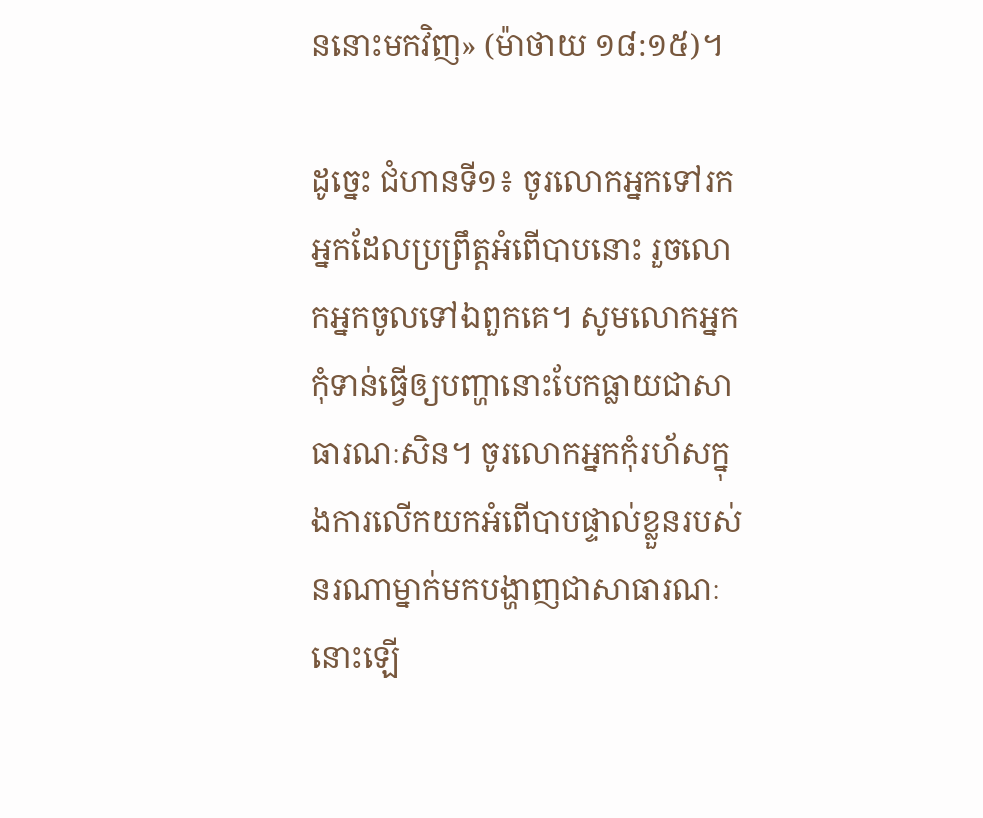ននោះមកវិញ» (ម៉ាថាយ ១៨:១៥)។

ដូច្នេះ ជំហានទី១៖ ចូរលោកអ្នកទៅរកអ្នកដែលប្រព្រឹត្តអំពើបាបនោះ រួចលោកអ្នកចូលទៅឯពួកគេ។ សូមលោកអ្នកកុំទាន់ធ្វើឲ្យបញ្ហានោះបែកធ្លាយជាសាធារណៈសិន។ ចូរលោកអ្នកកុំរហ័សក្នុងការលើកយកអំពើបាបផ្ទាល់ខ្លួនរបស់នរណាម្នាក់មកបង្ហាញជាសាធារណៈនោះឡើ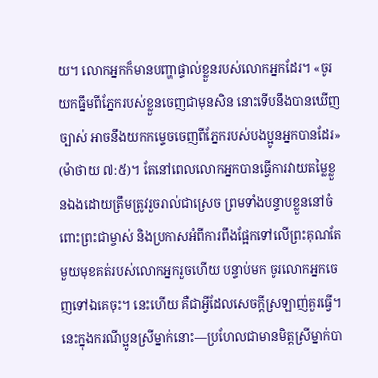យ។ លោកអ្នកក៏មានបញ្ហាផ្ទាល់ខ្លួនរបស់លោកអ្នកដែរ។ «ចូរយកធ្នឹមពីភ្នែករបស់ខ្លួនចេញជាមុនសិន នោះទើបនឹងបានឃើញច្បាស់ អាចនឹងយកកម្ទេចចេញពីភ្នែករបស់បងប្អូនអ្នកបានដែរ» (ម៉ាថាយ ៧:៥)។ តែនៅពេលលោកអ្នកបានធ្វើការវាយតម្លៃខ្លួនឯងដោយត្រឹមត្រូវរួចរាល់ជាស្រេច ព្រមទាំងបន្ទាបខ្លួននៅចំពោះព្រះជាម្ចាស់ និងប្រកាសអំពីការពឹងផ្អែកទៅលើព្រះគុណតែមួយមុខគត់របស់លោកអ្នករួចហើយ បន្ទាប់មក ចូរលោកអ្នកចេញទៅឯគេចុះ។ នេះហើយ គឺជាអ្វីដែលសេចក្ដីស្រឡាញ់គួរធ្វើ។ នេះក្នុងករណីប្អូនស្រីម្នាក់នោះ—ប្រហែលជាមានមិត្តស្រីម្នាក់បា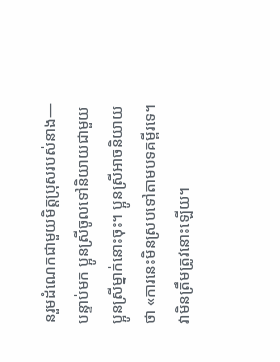នរួមដំណេកជាមួយមិត្តប្រុសរបស់នាង—បន្ទាប់មក ប្អូនស្រីចូលទៅនិយាយជាមួយប្អូនស្រីម្នាក់នោះចុះ។ ប្អូនស្រីអាចនិយាយថា «ការនេះមិនស្របទៅតាមបទគម្ពីរទេ។ វាមិនត្រឹមត្រូវនោះឡើយ។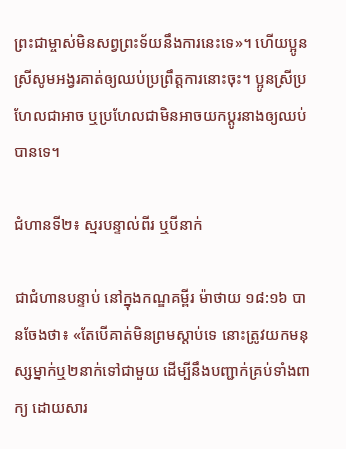ព្រះជាម្ចាស់មិនសព្វព្រះទ័យនឹងការនេះទេ»។ ហើយប្អូនស្រីសូមអង្វរគាត់ឲ្យឈប់ប្រព្រឹត្តការនោះចុះ។ ប្អូនស្រីប្រហែលជាអាច ឬប្រហែលជាមិនអាចយកប្ដូរនាងឲ្យឈប់បានទេ។

ជំហានទី២៖ ស្មរបន្ទាល់ពីរ ឬបីនាក់

ជាជំហានបន្ទាប់ នៅក្នុងកណ្ឌគម្ពីរ ម៉ាថាយ ១៨:១៦ បានចែងថា៖ «តែបើគាត់មិនព្រមស្តាប់ទេ នោះត្រូវយកមនុស្សម្នាក់ឬ២នាក់ទៅជាមួយ ដើម្បីនឹងបញ្ជាក់គ្រប់ទាំងពាក្យ ដោយសារ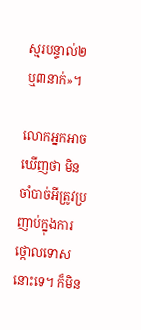ស្មរបន្ទាល់២ ឬ៣នាក់»។

លោកអ្នកអាចឃើញថា មិនចាំបាច់អីត្រូវប្រញាប់ក្នុងការថ្កោលទោសនោះទេ។ ក៏មិន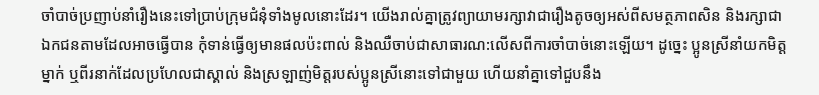ចាំបាច់ប្រញាប់នាំរឿងនេះទៅប្រាប់ក្រុមជំនុំទាំងមូលនោះដែរ។ យើងរាល់គ្នាត្រូវព្យាយាមរក្សាវាជារឿងតូចឲ្យអស់ពីសមត្ថភាពសិន និងរក្សាជាឯកជនតាមដែលអាចធ្វើបាន កុំទាន់ធ្វើឲ្យមានផលប៉ះពាល់ និងឈឺចាប់ជាសាធារណ:លើសពីការចាំបាច់នោះឡើយ។ ដូច្នេះ ប្អូនស្រីនាំយកមិត្តម្នាក់ ឬពីរនាក់ដែលប្រហែលជាស្គាល់ និងស្រឡាញ់មិត្តរបស់ប្អូនស្រីនោះទៅជាមួយ ហើយនាំគ្នាទៅជួបនឹង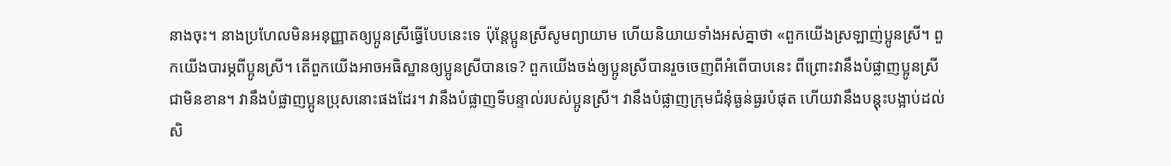នាងចុះ។ នាងប្រហែលមិនអនុញ្ញាតឲ្យប្អូនស្រីធ្វើបែបនេះទេ ប៉ុន្តែប្អូនស្រីសូមព្យាយាម ហើយនិយាយទាំងអស់គ្នាថា «ពួកយើងស្រឡាញ់ប្អូនស្រី។ ពួកយើងបារម្ភពីប្អូនស្រី។ តើពួកយើងអាចអធិស្ឋានឲ្យប្អូនស្រីបានទេ? ពួកយើងចង់ឲ្យប្អូនស្រីបានរួចចេញពីអំពើបាបនេះ ពីព្រោះវានឹងបំផ្លាញប្អូនស្រីជាមិនខាន។ វានឹងបំផ្លាញប្អូនប្រុសនោះផងដែរ។ វានឹងបំផ្លាញទីបន្ទាល់របស់ប្អូនស្រី។ វានឹងបំផ្លាញក្រុមជំនុំធ្ងន់ធ្ងរបំផុត ហើយវានឹងបន្តុះបង្អាប់ដល់សិ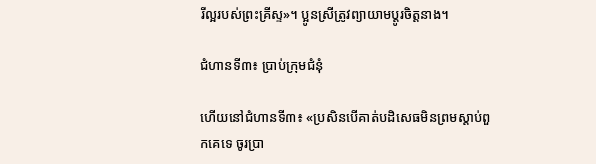រីល្អរបស់ព្រះគ្រីស្ទ»។ ប្អូនស្រីត្រូវព្យាយាមប្ដូរចិត្តនាង។

ជំហានទី៣៖ ប្រាប់ក្រុមជំនុំ

ហើយនៅជំហានទី៣៖ «ប្រសិនបើគាត់បដិសេធមិនព្រមស្ដាប់ពួកគេទេ ចូរប្រា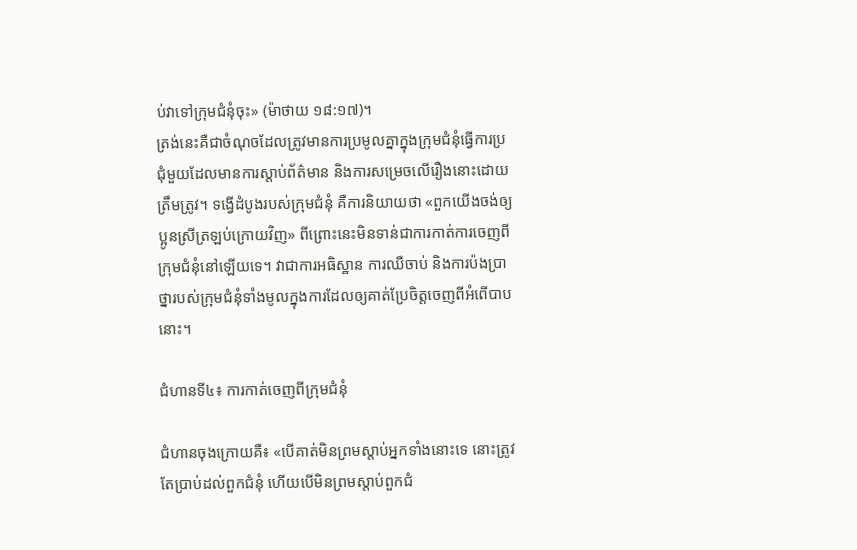ប់វាទៅក្រុមជំនុំចុះ» (ម៉ាថាយ ១៨:១៧)។
ត្រង់នេះគឺជាចំណុចដែលត្រូវមានការប្រមូលគ្នាក្នុងក្រុមជំនុំធ្វើការប្រជុំមួយដែលមានការស្ដាប់ព័ត៌មាន និងការសម្រេចលើរឿងនោះដោយត្រឹមត្រូវ។ ទង្វើដំបូងរបស់ក្រុមជំនុំ គឺការនិយាយថា «ពួកយើងចង់ឲ្យប្អូនស្រីត្រឡប់ក្រោយវិញ» ពីព្រោះនេះមិនទាន់ជាការកាត់ការចេញពីក្រុមជំនុំនៅឡើយទេ។ វាជាការអធិស្ឋាន ការឈឺចាប់ និងការប៉ងប្រាថ្នារបស់ក្រុមជំនុំទាំងមូលក្នុងការដែលឲ្យគាត់ប្រែចិត្តចេញពីអំពើបាបនោះ។

ជំហានទី៤៖ ការកាត់ចេញពីក្រុមជំនុំ

ជំហានចុងក្រោយគឺ៖ «បើគាត់មិនព្រមស្តាប់អ្នកទាំងនោះទេ នោះត្រូវតែប្រាប់ដល់ពួកជំនុំ ហើយបើមិនព្រមស្តាប់ពួកជំ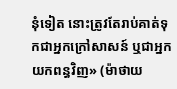នុំទៀត នោះត្រូវតែរាប់គាត់ទុកជាអ្នកក្រៅសាសន៍ ឬជាអ្នកយកពន្ធវិញ» (ម៉ាថាយ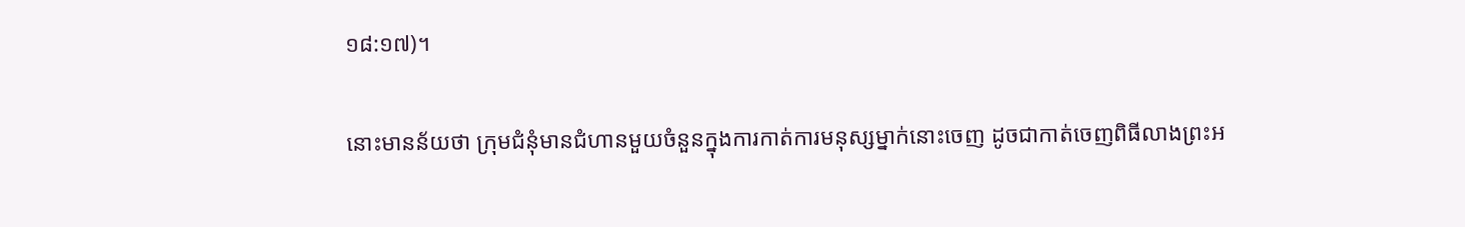១៨:១៧)។

នោះមានន័យថា ក្រុមជំនុំមានជំហានមួយចំនួនក្នុងការកាត់ការមនុស្សម្នាក់នោះចេញ ដូចជាកាត់ចេញពិធីលាងព្រះអ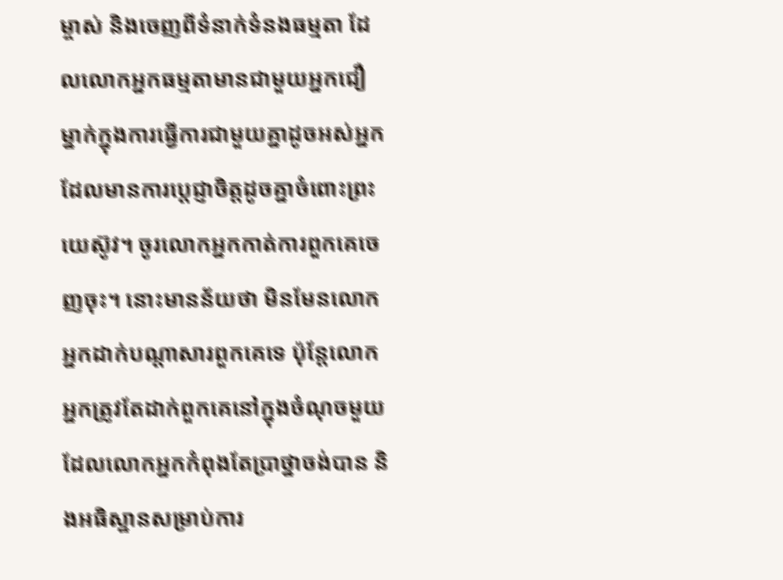ម្ចាស់ និងចេញពីទំនាក់ទំនងធម្មតា ដែលលោកអ្នកធម្មតាមានជាមួយអ្នកជឿម្នាក់ក្នុងការធ្វើការជាមួយគ្នាដូចអស់អ្នកដែលមានការប្ដេជ្ញាចិត្តដូចគ្នាចំពោះព្រះយេស៊ូវ។ ចូរលោកអ្នកកាត់ការពួកគេចេញចុះ។ នោះមានន័យថា មិនមែនលោកអ្នកដាក់បណ្ដាសារពួកគេទេ ប៉ុន្តែលោកអ្នកត្រូវតែដាក់ពួកគេនៅក្នុងចំណុចមួយ ដែលលោកអ្នកកំពុងតែប្រាថ្នាចង់បាន និងអធិស្ឋានសម្រាប់ការ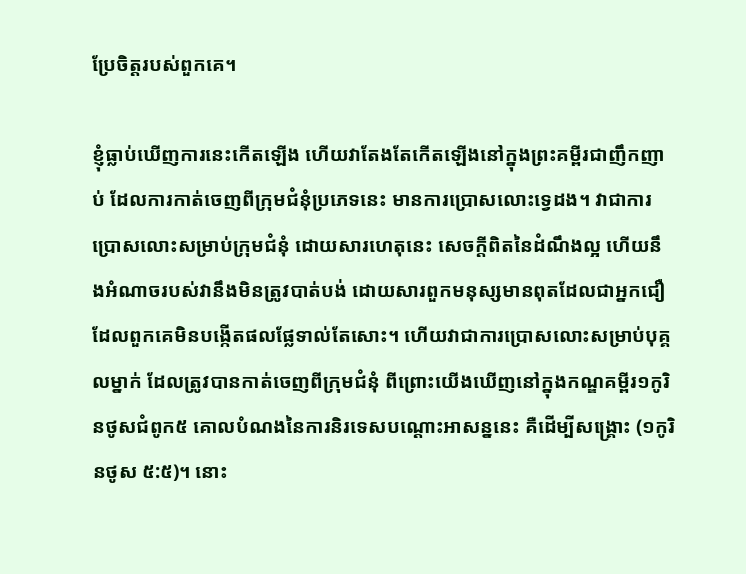ប្រែចិត្តរបស់ពួកគេ។

ខ្ញុំធ្លាប់ឃើញការនេះកើតឡើង ហើយវាតែងតែកើតឡើងនៅក្នុងព្រះគម្ពីរជាញឹកញាប់ ដែលការកាត់ចេញពីក្រុមជំនុំប្រភេទនេះ មានការប្រោសលោះទ្វេដង។ វាជាការប្រោសលោះសម្រាប់ក្រុមជំនុំ ដោយសារហេតុនេះ សេចក្ដីពិតនៃដំណឹងល្អ ហើយនឹងអំណាចរបស់វានឹងមិនត្រូវបាត់បង់ ដោយសារពួកមនុស្សមានពុតដែលជាអ្នកជឿ ដែលពួកគេមិនបង្កើតផលផ្លែទាល់តែសោះ។ ហើយវាជាការប្រោសលោះសម្រាប់បុគ្គលម្នាក់ ដែលត្រូវបានកាត់ចេញពីក្រុមជំនុំ ពីព្រោះយើងឃើញនៅក្នុងកណ្ឌគម្ពីរ១កូរិនថូសជំពូក៥ គោលបំណងនៃការនិរទេសបណ្ដោះអាសន្ននេះ គឺដើម្បីសង្គ្រោះ (១កូរិនថូស ៥:៥)។ នោះ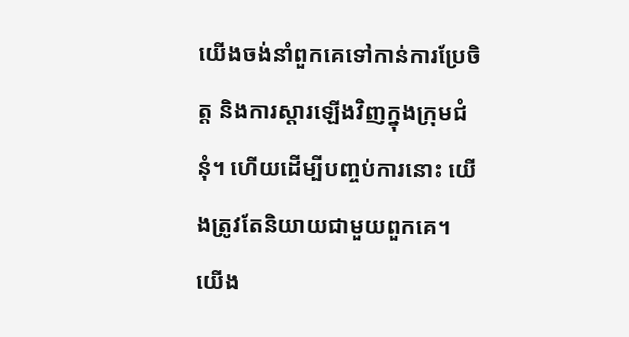យើងចង់នាំពួកគេទៅកាន់ការប្រែចិត្ត និងការស្ដារឡើងវិញក្នុងក្រុមជំនុំ។ ហើយដើម្បីបញ្ចប់ការនោះ យើងត្រូវតែនិយាយជាមួយពួកគេ។ យើង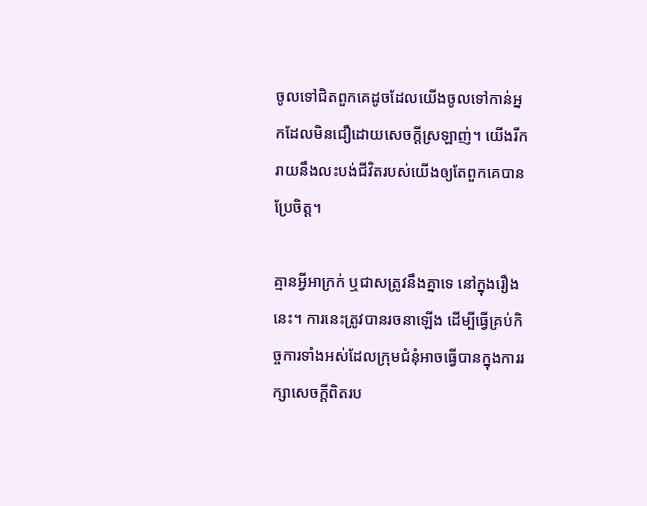ចូលទៅជិតពួកគេដូចដែលយើងចូលទៅកាន់អ្នកដែលមិនជឿដោយសេចក្ដីស្រឡាញ់។ យើងរីករាយនឹងលះបង់ជីវិតរបស់យើងឲ្យតែពួកគេបានប្រែចិត្ត។

គ្មានអ្វីអាក្រក់ ឬជាសត្រូវនឹងគ្នាទេ នៅក្នុងរឿងនេះ។ ការនេះត្រូវបានរចនាឡើង ដើម្បីធ្វើគ្រប់កិច្ចការទាំងអស់ដែលក្រុមជំនុំអាចធ្វើបានក្នុងការរក្សាសេចក្ដីពិតរប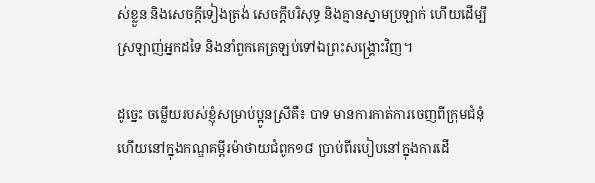ស់ខ្លួន និងសេចក្ដីទៀងត្រង់ សេចក្ដីបរិសុទ្ធ និងគ្មានស្នាមប្រឡាក់ ហើយដើម្បីស្រឡាញ់អ្នកដទៃ និងនាំពួកគេត្រឡប់ទៅឯព្រះសង្គ្រោះវិញ។

ដូច្នេះ ចម្លើយរបស់ខ្ញុំសម្រាប់ប្អូនស្រីគឺ៖ បាទ មានការកាត់ការចេញពីក្រុមជំនុំ ហើយនៅក្នុងកណ្ឌគម្ពីរម៉ាថាយជំពូក១៨ ប្រាប់ពីរបៀបនៅក្នុងការដើ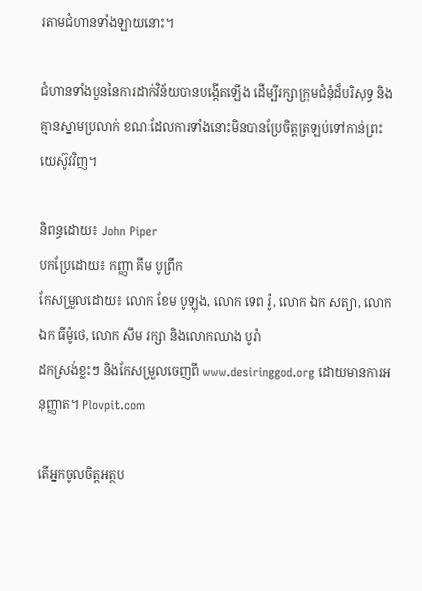រតាមជំហានទាំងឡាយនោះ។

ជំហានទាំងបួននៃការដាក់វិន័យបានបង្កើតឡើង ដើម្បីរក្សាក្រុមជំនុំដ៏បរិសុទ្ធ និងគ្មានស្នាមប្រលាក់ ខណៈដែលការទាំងនោះមិនបានប្រែចិត្តត្រឡប់ទៅកាន់ព្រះយេស៊ូវវិញ។

និពន្ធដោយ៖ John Piper
បកប្រែដោយ៖ កញ្ញា គឹម បូព្រឹក
កែសម្រួលដោយ៖ លោក ខែម បូឡុង, លោក ទេព រ៉ូ, លោក ឯក សត្យា, លោក ឯក ធីម៉ូថេ, លោក សឹម រក្សា និងលោកឈាង បូរ៉ា
ដកស្រង់ខ្លះៗ និងកែសម្រួលចេញពី www.desiringgod.org ដោយមានការអនុញ្ញាត។ Plovpit.com

តើអ្នកចូលចិត្តអត្ថប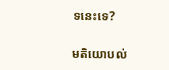ទនេះទេ?

មតិយោបល់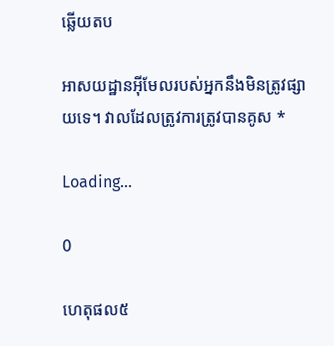ឆ្លើយតប

អាសយដ្ឋានអ៊ីមែលរបស់អ្នកនឹងមិនត្រូវផ្សាយទេ។ វាលដែលត្រូវការត្រូវបានគូស *

Loading…

0

ហេតុផល៥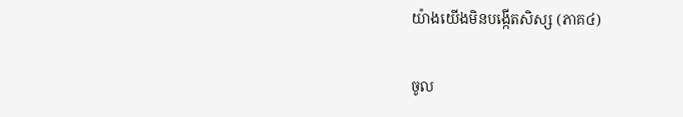យ៉ាងយើងមិនបង្កើតសិស្ស (ភាគ៤)

ចូល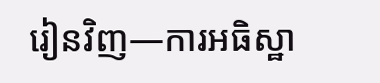រៀនវិញ—ការអធិស្ឋា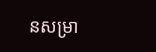នសម្រា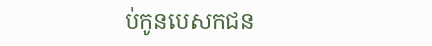ប់កូនបេសកជន